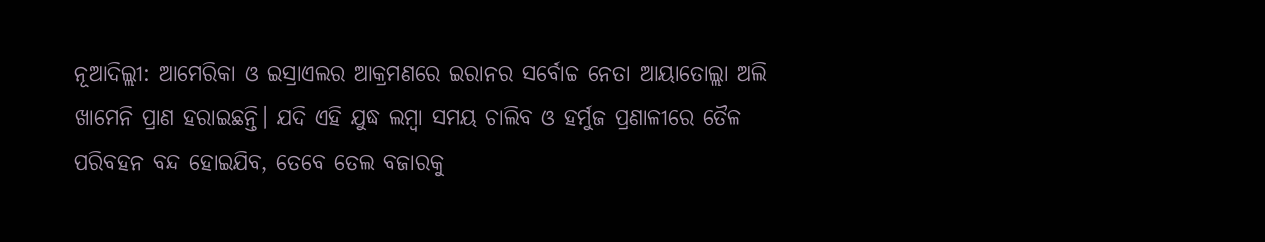ନୂଆଦିଲ୍ଲୀ: ଆମେରିକା ଓ ଇସ୍ରାଏଲର ଆକ୍ରମଣରେ ଇରାନର ସର୍ବୋଚ୍ଚ ନେତା ଆୟାତୋଲ୍ଲା ଅଲି ଖାମେନି ପ୍ରାଣ ହରାଇଛନ୍ତି। ଯଦି ଏହି ଯୁଦ୍ଧ ଲମ୍ବା ସମୟ ଚାଲିବ ଓ ହର୍ମୁଜ ପ୍ରଣାଳୀରେ ତୈଳ ପରିବହନ ବନ୍ଦ ହୋଇଯିବ, ତେବେ ତେଲ ବଜାରକୁ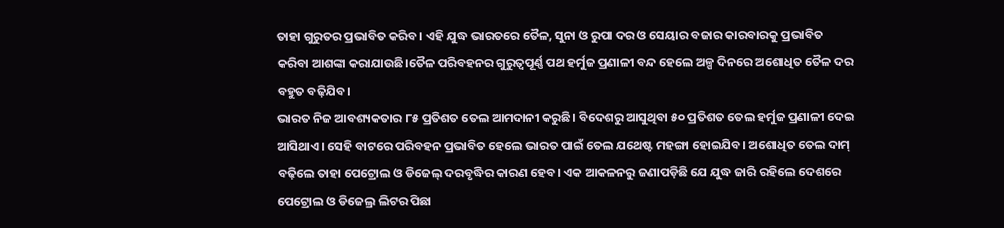ତାହା ଗୁରୁତର ପ୍ରଭାବିତ କରିବ। ଏହି ଯୁଦ୍ଧ ଭାରତରେ ତୈଳ, ସୁନା ଓ ରୁପା ଦର ଓ ସେୟାର ବଜାର କାରବାରକୁ ପ୍ରଭାବିତ କରିବା ଆଶଙ୍କା କରାଯାଉଛି।ତୈଳ ପରିବହନର ଗୁରୁତ୍ବପୂର୍ଣ୍ଣ ପଥ ହର୍ମୁଜ ପ୍ରଣାଳୀ ବନ୍ଦ ହେଲେ ଅଳ୍ପ ଦିନରେ ଅଶୋଧିତ ତୈଳ ଦର ବହୁତ ବଢ଼ିଯିବ।
ଭାରତ ନିଜ ଆବଶ୍ୟକତାର ୮୫ ପ୍ରତିଶତ ତେଲ ଆମଦାନୀ କରୁଛି। ବିଦେଶରୁ ଆସୁଥିବା ୫୦ ପ୍ରତିଶତ ତେଲ ହର୍ମୁଜ ପ୍ରଣାଳୀ ଦେଇ ଆସିଥାଏ। ସେହି ବାଟରେ ପରିବହନ ପ୍ରଭାବିତ ହେଲେ ଭାରତ ପାଇଁ ତେଲ ଯଥେଷ୍ଟ ମହଙ୍ଗା ହୋଇଯିବ। ଅଶୋଧିତ ତେଲ ଦାମ୍ ବଢ଼ିଲେ ତାହା ପେଟ୍ରୋଲ ଓ ଡିଜେଲ୍ ଦରବୃଦ୍ଧିର କାରଣ ହେବ। ଏକ ଆକଳନରୁ ଜଣାପଡ଼ିଛି ଯେ ଯୁଦ୍ଧ ଜାରି ରହିଲେ ଦେଶରେ ପେଟ୍ରୋଲ ଓ ଡିଜେଲ୍ର ଲିଟର ପିଛା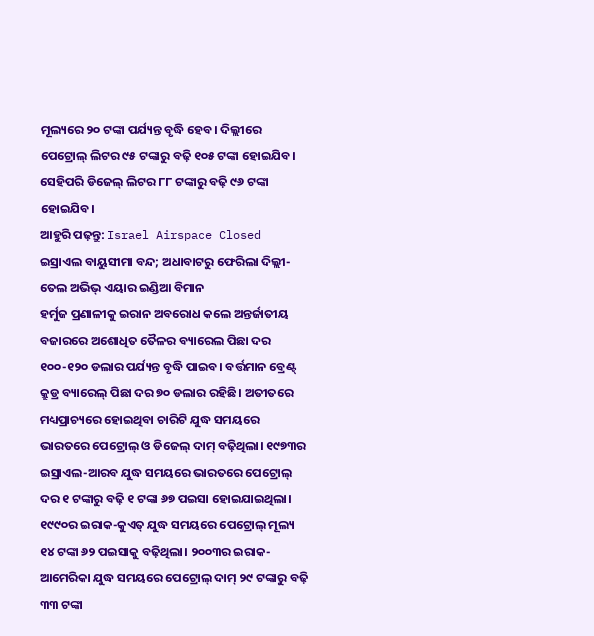ମୂଲ୍ୟରେ ୨୦ ଟଙ୍କା ପର୍ଯ୍ୟନ୍ତ ବୃଦ୍ଧି ହେବ। ଦିଲ୍ଲୀରେ ପେଟ୍ରୋଲ୍ ଲିଟର ୯୫ ଟଙ୍କାରୁ ବଢ଼ି ୧୦୫ ଟଙ୍କା ହୋଇଯିବ। ସେହିପରି ଡିଜେଲ୍ ଲିଟର ୮୮ ଟଙ୍କାରୁ ବଢ଼ି ୯୬ ଟଙ୍କା ହୋଇଯିବ।
ଆହୁରି ପଢ଼ନ୍ତୁ: Israel Airspace Closed ଇସ୍ରାଏଲ ବାୟୁସୀମା ବନ୍ଦ; ଅଧାବାଟରୁ ଫେରିଲା ଦିଲ୍ଲୀ-ତେଲ ଅଭିଭ୍ ଏୟାର ଇଣ୍ଡିଆ ବିମାନ
ହର୍ମୁଜ ପ୍ରଣାଳୀକୁ ଇରାନ ଅବରୋଧ କଲେ ଅନ୍ତର୍ଜାତୀୟ ବଜାରରେ ଅଶୋଧିତ ତୈଳର ବ୍ୟାରେଲ ପିଛା ଦର ୧୦୦-୧୨୦ ଡଲାର ପର୍ଯ୍ୟନ୍ତ ବୃଦ୍ଧି ପାଇବ। ବର୍ତ୍ତମାନ ବ୍ରେଣ୍ଟ୍ କ୍ରୁଡ୍ର ବ୍ୟାରେଲ୍ ପିଛା ଦର ୭୦ ଡଲାର ରହିଛି। ଅତୀତରେ ମଧ୍ୟପ୍ରାଚ୍ୟରେ ହୋଇଥିବା ଚାରିଟି ଯୁଦ୍ଧ ସମୟରେ ଭାରତରେ ପେଟ୍ରୋଲ୍ ଓ ଡିଜେଲ୍ ଦାମ୍ ବଢ଼ିଥିଲା। ୧୯୭୩ର ଇସ୍ରାଏଲ-ଆରବ ଯୁଦ୍ଧ ସମୟରେ ଭାରତରେ ପେଟ୍ରୋଲ୍ ଦର ୧ ଟଙ୍କାରୁ ବଢ଼ି ୧ ଟଙ୍କା ୬୭ ପଇସା ହୋଇଯାଇଥିଲା। ୧୯୯୦ର ଇରାକ-କୁଏତ୍ ଯୁଦ୍ଧ ସମୟରେ ପେଟ୍ରୋଲ୍ ମୂଲ୍ୟ ୧୪ ଟଙ୍କା ୬୨ ପଇସାକୁ ବଢ଼ିଥିଲା। ୨୦୦୩ର ଇରାକ-ଆମେରିକା ଯୁଦ୍ଧ ସମୟରେ ପେଟ୍ରୋଲ୍ ଦାମ୍ ୨୯ ଟଙ୍କାରୁ ବଢ଼ି ୩୩ ଟଙ୍କା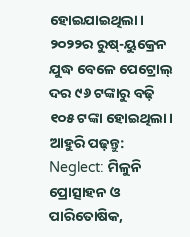ହୋଇଯାଇଥିଲା। ୨୦୨୨ର ରୁଷ୍-ୟୁକ୍ରେନ ଯୁଦ୍ଧ ବେଳେ ପେଟ୍ରୋଲ୍ ଦର ୯୬ ଟଙ୍କାରୁ ବଢ଼ି ୧୦୫ ଟଙ୍କା ହୋଇଥିଲା।
ଆହୁରି ପଢ଼ନ୍ତୁ: Neglect: ମିଳୁନି ପ୍ରୋତ୍ସାହନ ଓ ପାରିତୋଷିକ,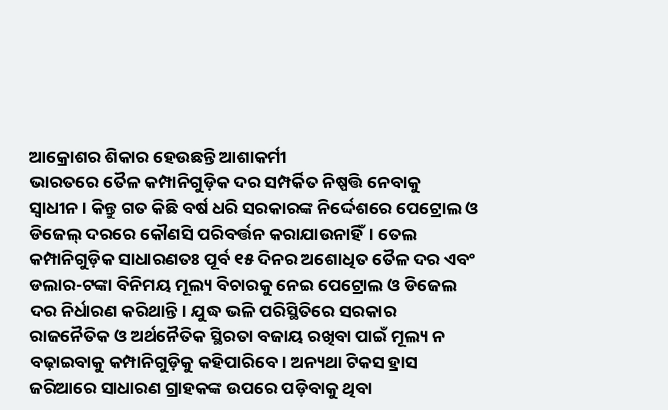ଆକ୍ରୋଶର ଶିକାର ହେଉଛନ୍ତି ଆଶାକର୍ମୀ
ଭାରତରେ ତୈଳ କମ୍ପାନିଗୁଡ଼ିକ ଦର ସମ୍ପର୍କିତ ନିଷ୍ପତ୍ତି ନେବାକୁ ସ୍ବାଧୀନ। କିନ୍ତୁ ଗତ କିଛି ବର୍ଷ ଧରି ସରକାରଙ୍କ ନିର୍ଦ୍ଦେଶରେ ପେଟ୍ରୋଲ ଓ ଡିଜେଲ୍ ଦରରେ କୌଣସି ପରିବର୍ତ୍ତନ କରାଯାଉନାହିଁ। ତେଲ କମ୍ପାନିଗୁଡ଼ିକ ସାଧାରଣତଃ ପୂର୍ବ ୧୫ ଦିନର ଅଶୋଧିତ ତୈଳ ଦର ଏବଂ ଡଲାର-ଟଙ୍କା ବିନିମୟ ମୂଲ୍ୟ ବିଚାରକୁ ନେଇ ପେଟ୍ରୋଲ ଓ ଡିଜେଲ ଦର ନିର୍ଧାରଣ କରିଥାନ୍ତି। ଯୁଦ୍ଧ ଭଳି ପରିସ୍ଥିତିରେ ସରକାର ରାଜନୈତିକ ଓ ଅର୍ଥନୈତିକ ସ୍ଥିରତା ବଜାୟ ରଖିବା ପାଇଁ ମୂଲ୍ୟ ନ ବଢ଼ାଇବାକୁ କମ୍ପାନିଗୁଡ଼ିକୁ କହିପାରିବେ। ଅନ୍ୟଥା ଟିକସ ହ୍ରାସ ଜରିଆରେ ସାଧାରଣ ଗ୍ରାହକଙ୍କ ଉପରେ ପଡ଼ିବାକୁ ଥିବା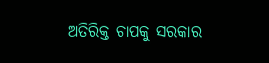ଅତିରିକ୍ତ ଚାପକୁ ସରକାର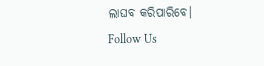ଲାଘବ କରିପାରିବେ।
Follow Us